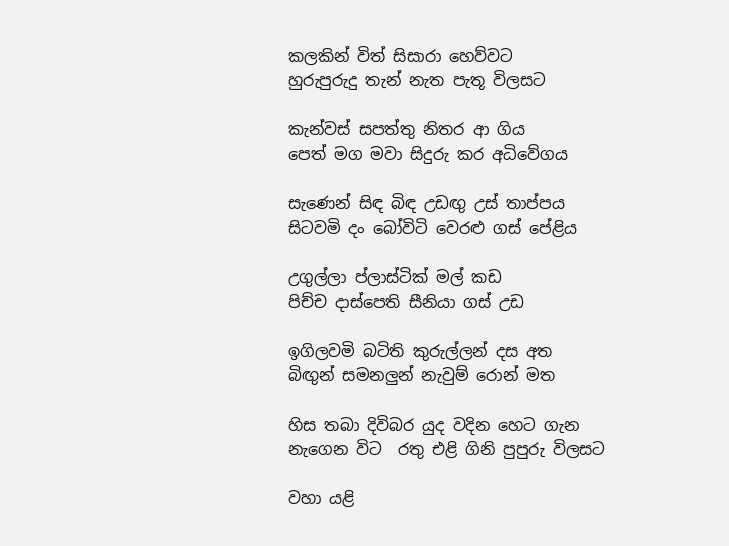කලකින් විත් සිසාරා හෙව්වට
හුරුපුරුදු තැන් නැත පැතූ විලසට

කැන්වස් සපත්තු නිතර ආ ගිය
පෙත් මග මවා සිදුරු කර අධිවේගය

සැණෙන් සිඳ බිඳ උඩඟු උස් තාප්පය
සිටවමි දං බෝවිටි වෙරළු ගස් පේළිය

උගුල්ලා ප්ලාස්ටික් මල් කඩ
පිච්ච දාස්පෙති සීනියා ගස් උඩ

ඉගිලවමි බටිති කුරුල්ලන් දස අත
බිඟුන් සමනලුන් නැවුම් රොන් මත

හිස තබා දිවිබර යුද වදින හෙට ගැන
නැගෙන විට  රතු එළි ගිනි පුපුරු විලසට

වහා යළි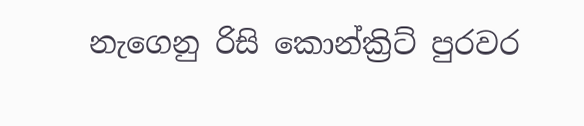නැගෙනු රිසි කොන්ක්‍රිට් පුරවර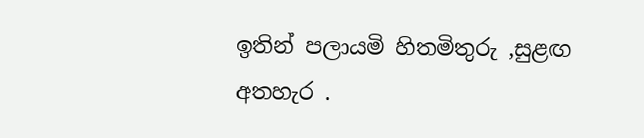ඉතින් පලායමි හිතමිතුරු ,සුළඟ අතහැර .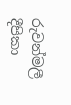රුවන්මලී දීපිකා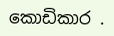කොඩිකාර .